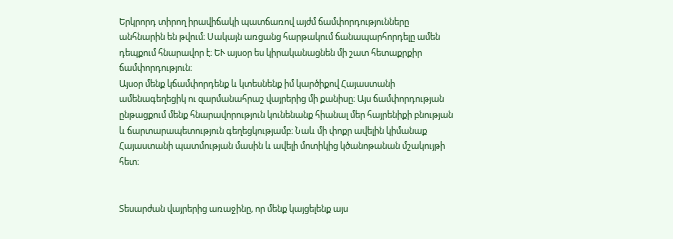Երկրորդ տիրող իրավիճակի պատճառով այժմ ճամփորդությունները անհնարին են թվում։ Սակայն առցանց հարթակում ճանապարհորդելը ամեն դեպքում հնարավոր է։ ԵՒ այսօր ես կիրականացնեն մի շատ հետաքրքիր ճամփորդություն։
Այսօր մենք կճամփորդենք և կտեսնենք իմ կարծիքով Հայաստանի ամենագեղեցիկ ու զարմանահրաշ վայրերից մի քանիսը։ Այս ճամփորդության ընթացքում մենք հնարավորություն կունենանք հիանալ մեր հայրենիքի բնության և ճարտարապետություն գեղեցկությամբ։ Նաև մի փոքր ավելին կիմանաք Հայաստանի պատմության մասին և ավելի մոտիկից կծանոթանան մշակույթի հետ։


Տեսարժան վայրերից առաջինը, որ մենք կայցելենք այս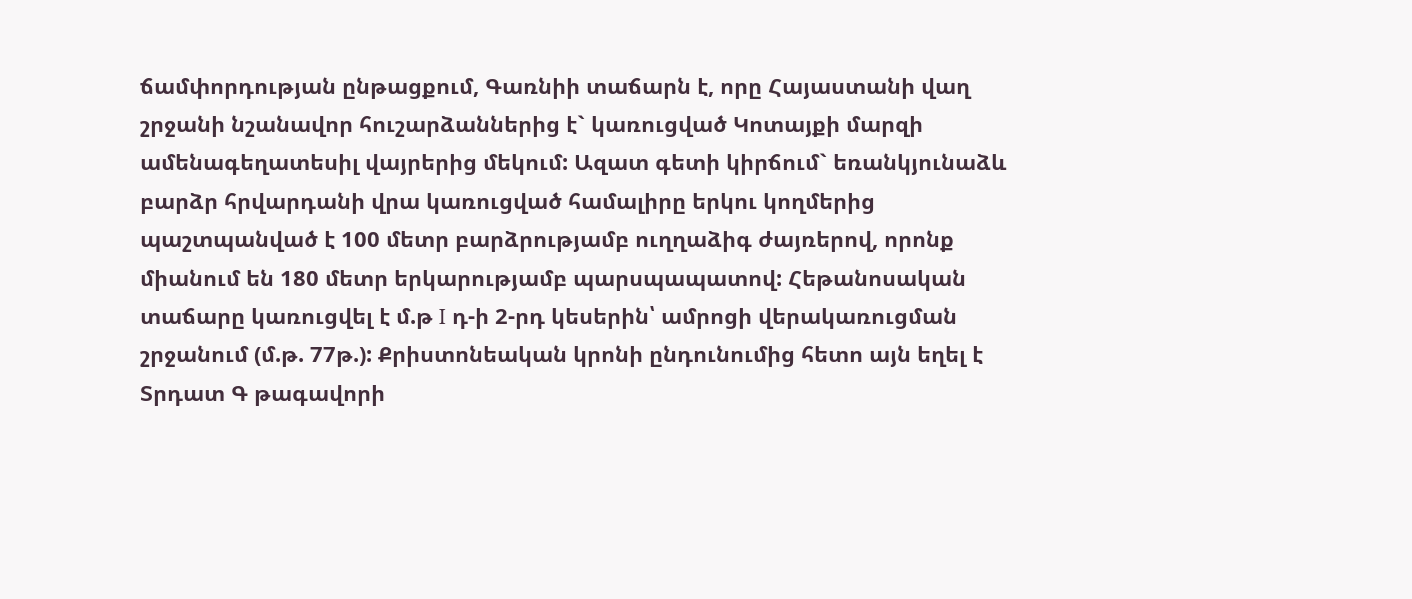ճամփորդության ընթացքում, Գառնիի տաճարն է, որը Հայաստանի վաղ շրջանի նշանավոր հուշարձաններից է` կառուցված Կոտայքի մարզի ամենագեղատեսիլ վայրերից մեկում: Ազատ գետի կիրճում` եռանկյունաձև բարձր հրվարդանի վրա կառուցված համալիրը երկու կողմերից պաշտպանված է 100 մետր բարձրությամբ ուղղաձիգ ժայռերով, որոնք միանում են 180 մետր երկարությամբ պարսպապատով: Հեթանոսական տաճարը կառուցվել է մ.թ I դ-ի 2-րդ կեսերին՝ ամրոցի վերակառուցման շրջանում (մ.թ. 77թ.): Քրիստոնեական կրոնի ընդունումից հետո այն եղել է Տրդատ Գ թագավորի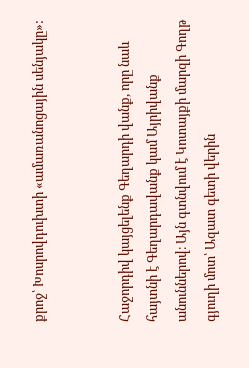քրոջ՝ Խոսրովդուխտի «ամառանոցային սենյակը»:


Հաջորդիվ կայցելենք Գեղարդի վանք, որը նաև հայտնի է Գեղարդավանք կամ Այրիվանք անուններով։ Այն գտնվում է Կոտայքի մարզի Գողթ գյուղի մոտ՝ Ազատ գետի վերին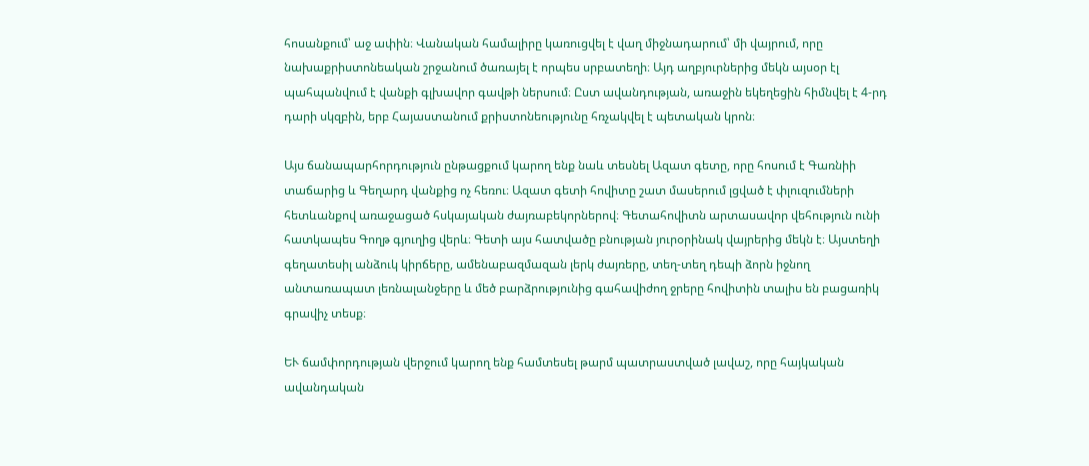հոսանքում՝ աջ ափին։ Վանական համալիրը կառուցվել է վաղ միջնադարում՝ մի վայրում, որը նախաքրիստոնեական շրջանում ծառայել է որպես սրբատեղի։ Այդ աղբյուրներից մեկն այսօր էլ պահպանվում է վանքի գլխավոր գավթի ներսում։ Ըստ ավանդության, առաջին եկեղեցին հիմնվել է 4-րդ դարի սկզբին, երբ Հայաստանում քրիստոնեությունը հռչակվել է պետական կրոն։

Այս ճանապարհորդություն ընթացքում կարող ենք նաև տեսնել Ազատ գետը, որը հոսում է Գառնիի տաճարից և Գեղարդ վանքից ոչ հեռու։ Ազատ գետի հովիտը շատ մասերում լցված է փլուզումների հետևանքով առաջացած հսկայական ժայռաբեկորներով։ Գետահովիտն արտասավոր վեհություն ունի հատկապես Գողթ գյուղից վերև։ Գետի այս հատվածը բնության յուրօրինակ վայրերից մեկն է։ Այստեղի գեղատեսիլ անձուկ կիրճերը, ամենաբազմազան լերկ ժայռերը, տեղ-տեղ դեպի ձորն իջնող անտառապատ լեռնալանջերը և մեծ բարձրությունից գահավիժող ջրերը հովիտին տալիս են բացառիկ գրավիչ տեսք։

ԵՒ ճամփորդության վերջում կարող ենք համտեսել թարմ պատրաստված լավաշ, որը հայկական ավանդական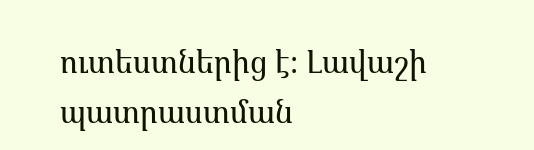ուտեստներից է։ Լավաշի պատրաստման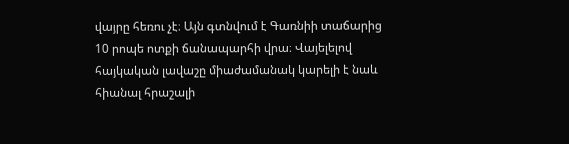վայրը հեռու չէ։ Այն գտնվում է Գառնիի տաճարից 10 րոպե ոտքի ճանապարհի վրա։ Վայելելով հայկական լավաշը միաժամանակ կարելի է նաև հիանալ հրաշալի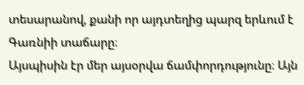տեսարանով, քանի որ այդտեղից պարզ երևում է Գառնիի տաճարը։
Այսպիսին էր մեր այսօրվա ճամփորդությունը։ Այն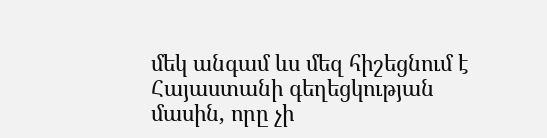մեկ անգամ ևս մեզ հիշեցնում է Հայաստանի գեղեցկության մասին, որը չի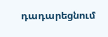դադարեցնում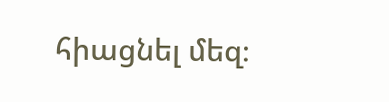հիացնել մեզ։